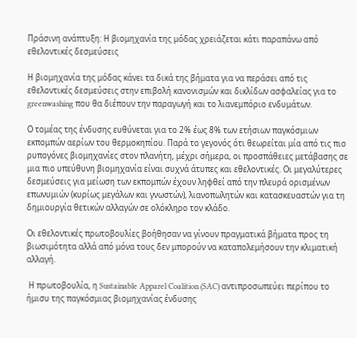Πράσινη ανάπτυξη: Η βιομηχανία της μόδας χρειάζεται κάτι παραπάνω από εθελοντικές δεσμεύσεις

Η βιομηχανία της μόδας κάνει τα δικά της βήματα για να περάσει από τις εθελοντικές δεσμεύσεις στην επιβολή κανονισμών και δικλίδων ασφαλείας για το greenwashing που θα διέπουν την παραγωγή και το λιανεμπόριο ενδυμάτων.

Ο τομέας της ένδυσης ευθύνεται για το 2% έως 8% των ετήσιων παγκόσμιων εκπομπών αερίων του θερμοκηπίου. Παρά το γεγονός ότι θεωρείται μία από τις πιο ρυπογόνες βιομηχανίες στον πλανήτη, μέχρι σήμερα, οι προσπάθειες μετάβασης σε μια πιο υπεύθυνη βιομηχανία είναι συχνά άτυπες και εθελοντικές. Οι μεγαλύτερες δεσμεύσεις για μείωση των εκπομπών έχουν ληφθεί από την πλευρά ορισμένων επωνυμιών (κυρίως μεγάλων και γνωστών), λιανοπωλητών και κατασκευαστών για τη δημιουργία θετικών αλλαγών σε ολόκληρο τον κλάδο.

Οι εθελοντικές πρωτοβουλίες βοήθησαν να γίνουν πραγματικά βήματα προς τη βιωσιμότητα αλλά από μόνα τους δεν μπορούν να καταπολεμήσουν την κλιματική αλλαγή.

 Η πρωτοβουλία, η Sustainable Apparel Coalition (SAC) αντιπροσωπεύει περίπου το ήμισυ της παγκόσμιας βιομηχανίας ένδυσης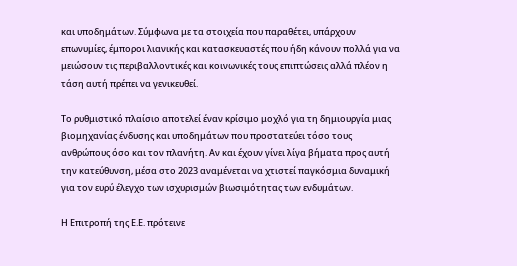και υποδημάτων. Σύμφωνα με τα στοιχεία που παραθέτει, υπάρχουν επωνυμίες, έμποροι λιανικής και κατασκευαστές που ήδη κάνουν πολλά για να μειώσουν τις περιβαλλοντικές και κοινωνικές τους επιπτώσεις αλλά πλέον η τάση αυτή πρέπει να γενικευθεί.

Το ρυθμιστικό πλαίσιο αποτελεί έναν κρίσιμο μοχλό για τη δημιουργία μιας βιομηχανίας ένδυσης και υποδημάτων που προστατεύει τόσο τους ανθρώπους όσο και τον πλανήτη. Αν και έχουν γίνει λίγα βήματα προς αυτή την κατεύθυνση, μέσα στο 2023 αναμένεται να χτιστεί παγκόσμια δυναμική για τον ευρύ έλεγχο των ισχυρισμών βιωσιμότητας των ενδυμάτων.

Η Επιτροπή της Ε.Ε. πρότεινε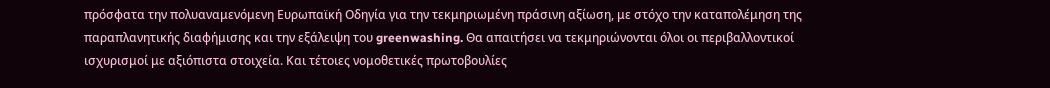πρόσφατα την πολυαναμενόμενη Ευρωπαϊκή Οδηγία για την τεκμηριωμένη πράσινη αξίωση, με στόχο την καταπολέμηση της παραπλανητικής διαφήμισης και την εξάλειψη του greenwashing. Θα απαιτήσει να τεκμηριώνονται όλοι οι περιβαλλοντικοί ισχυρισμοί με αξιόπιστα στοιχεία. Και τέτοιες νομοθετικές πρωτοβουλίες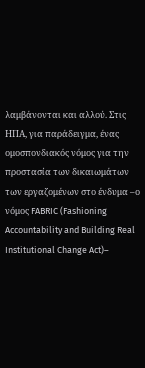λαμβάνονται και αλλού. Στις ΗΠΑ, για παράδειγμα, ένας ομοσπονδιακός νόμος για την προστασία των δικαιωμάτων των εργαζομένων στο ένδυμα –ο νόμος FABRIC (Fashioning Accountability and Building Real Institutional Change Act)–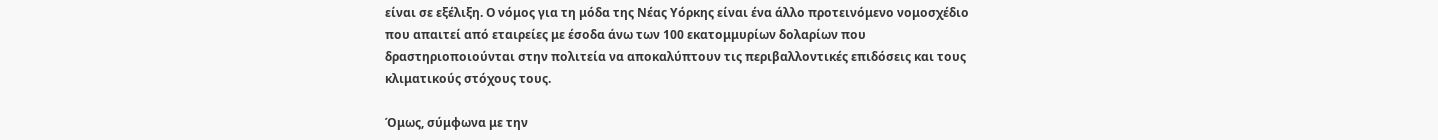είναι σε εξέλιξη. Ο νόμος για τη μόδα της Νέας Υόρκης είναι ένα άλλο προτεινόμενο νομοσχέδιο που απαιτεί από εταιρείες με έσοδα άνω των 100 εκατομμυρίων δολαρίων που δραστηριοποιούνται στην πολιτεία να αποκαλύπτουν τις περιβαλλοντικές επιδόσεις και τους κλιματικούς στόχους τους.

Όμως, σύμφωνα με την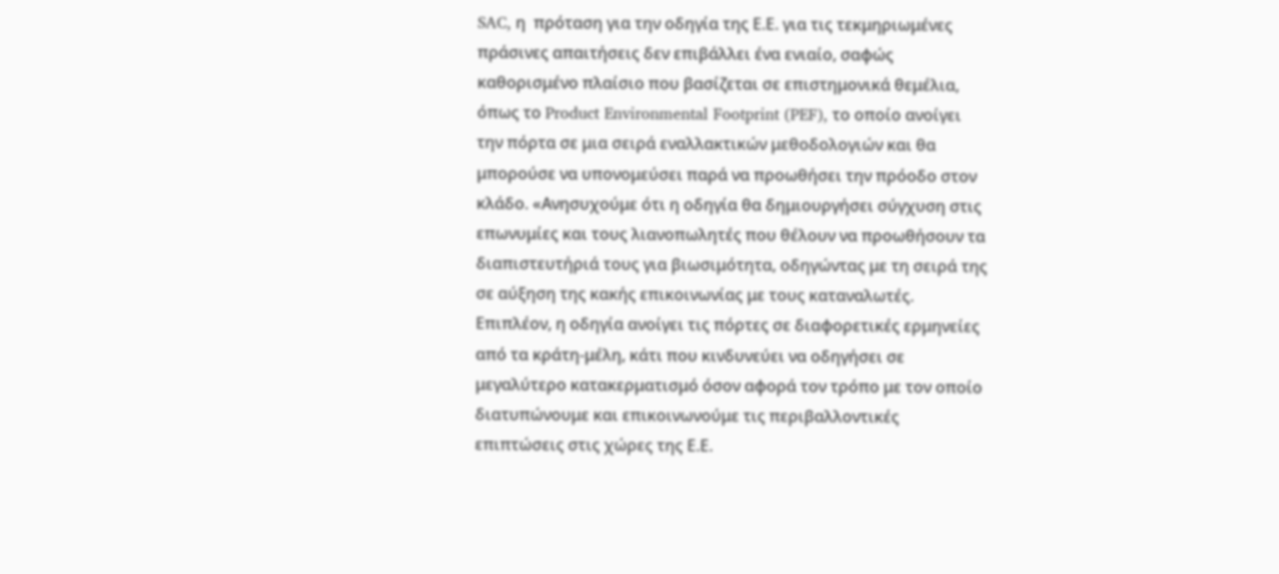SAC, η  πρόταση για την οδηγία της Ε.Ε. για τις τεκμηριωμένες πράσινες απαιτήσεις δεν επιβάλλει ένα ενιαίο, σαφώς καθορισμένο πλαίσιο που βασίζεται σε επιστημονικά θεμέλια, όπως το Product Environmental Footprint (PEF), το οποίο ανοίγει την πόρτα σε μια σειρά εναλλακτικών μεθοδολογιών και θα μπορούσε να υπονομεύσει παρά να προωθήσει την πρόοδο στον κλάδο. «Ανησυχούμε ότι η οδηγία θα δημιουργήσει σύγχυση στις επωνυμίες και τους λιανοπωλητές που θέλουν να προωθήσουν τα διαπιστευτήριά τους για βιωσιμότητα, οδηγώντας με τη σειρά της σε αύξηση της κακής επικοινωνίας με τους καταναλωτές. Επιπλέον, η οδηγία ανοίγει τις πόρτες σε διαφορετικές ερμηνείες από τα κράτη-μέλη, κάτι που κινδυνεύει να οδηγήσει σε μεγαλύτερο κατακερματισμό όσον αφορά τον τρόπο με τον οποίο διατυπώνουμε και επικοινωνούμε τις περιβαλλοντικές επιπτώσεις στις χώρες της Ε.Ε.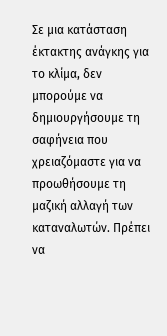Σε μια κατάσταση έκτακτης ανάγκης για το κλίμα, δεν μπορούμε να δημιουργήσουμε τη σαφήνεια που χρειαζόμαστε για να προωθήσουμε τη μαζική αλλαγή των καταναλωτών. Πρέπει να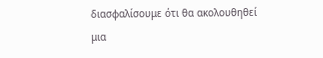διασφαλίσουμε ότι θα ακολουθηθεί μια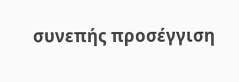συνεπής προσέγγιση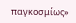παγκοσμίως»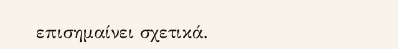επισημαίνει σχετικά.